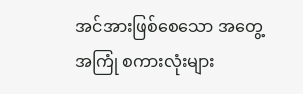အင်အားဖြစ်စေသော အတွေ့အကြုံ စကားလုံးများ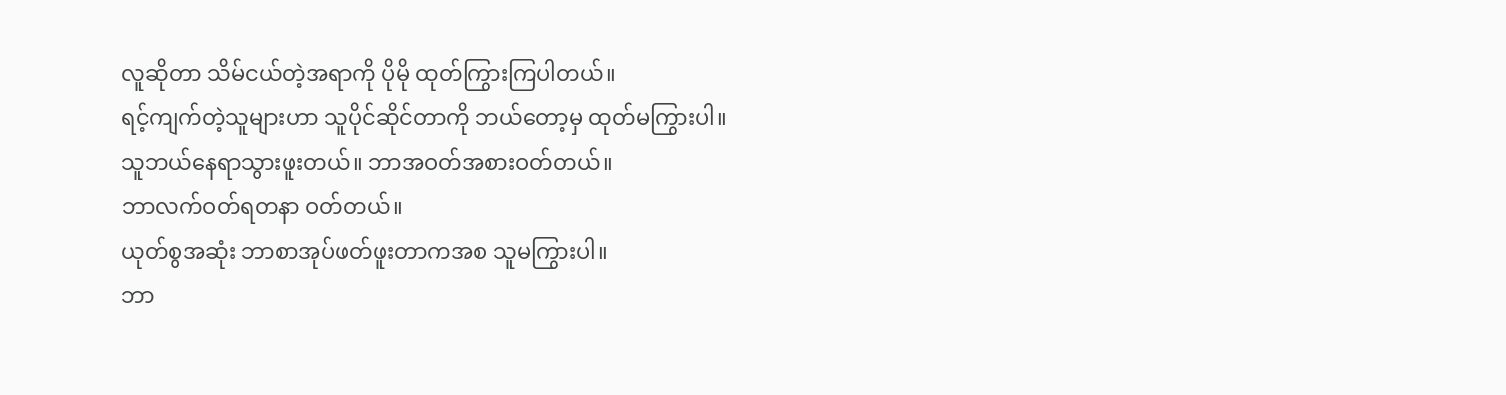လူဆိုတာ သိမ်ငယ်တဲ့အရာကို ပိုမို ထုတ်ကြွားကြပါတယ်။
ရင့်ကျက်တဲ့သူများဟာ သူပိုင်ဆိုင်တာကို ဘယ်တော့မှ ထုတ်မကြွားပါ။
သူဘယ်နေရာသွားဖူးတယ်။ ဘာအဝတ်အစားဝတ်တယ်။
ဘာလက်ဝတ်ရတနာ ဝတ်တယ်။
ယုတ်စွအဆုံး ဘာစာအုပ်ဖတ်ဖူးတာကအစ သူမကြွားပါ။
ဘာ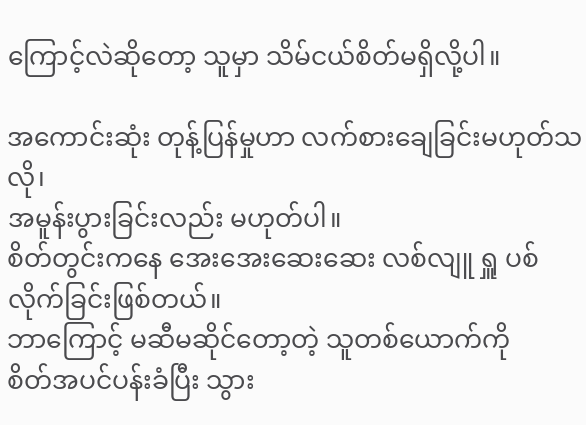ကြောင့်လဲဆိုတော့ သူမှာ သိမ်ငယ်စိတ်မရှိလို့ပါ။

အကောင်းဆုံး တုန့်ပြန်မှုဟာ လက်စားချေခြင်းမဟုတ်သလို၊
အမူန်းပွားခြင်းလည်း မဟုတ်ပါ။
စိတ်တွင်းကနေ အေးအေးဆေးဆေး လစ်လျူ ရှူ ပစ်လိုက်ခြင်းဖြစ်တယ်။
ဘာကြောင့် မဆီမဆိုင်တော့တဲ့ သူတစ်ယောက်ကို
စိတ်အပင်ပန်းခံပြီး သွား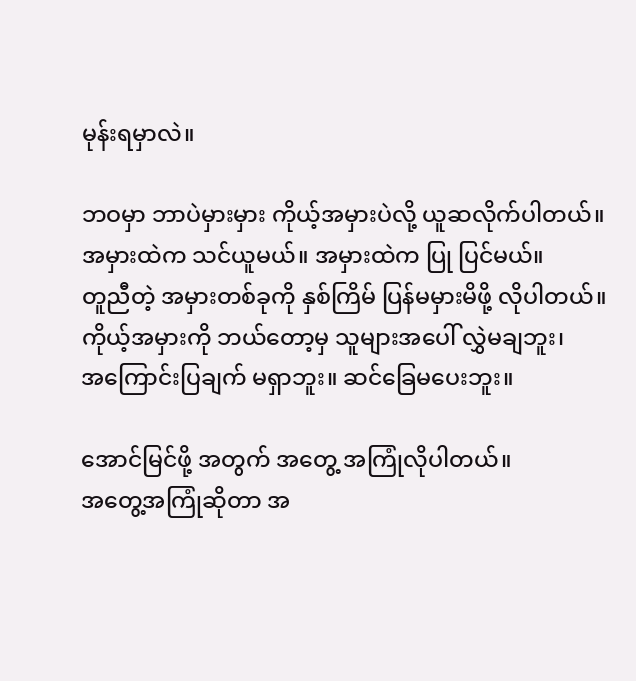မုန်းရမှာလဲ။

ဘဝမှာ ဘာပဲမှားမှား ကိုယ့်အမှားပဲလို့ ယူဆလိုက်ပါတယ်။
အမှားထဲက သင်ယူမယ်။ အမှားထဲက ပြု ပြင်မယ်။
တူညီတဲ့ အမှားတစ်ခုကို နှစ်ကြိမ် ပြန်မမှားမိဖို့ လိုပါတယ်။
ကိုယ့်အမှားကို ဘယ်တော့မှ သူများအပေါ် လွှဲမချဘူး၊
အကြောင်းပြချက် မရှာဘူး။ ဆင်ခြေမပေးဘူး။

အောင်မြင်ဖို့ အတွက် အတွေ့ အကြုံလိုပါတယ်။
အတွေ့အကြုံဆိုတာ အ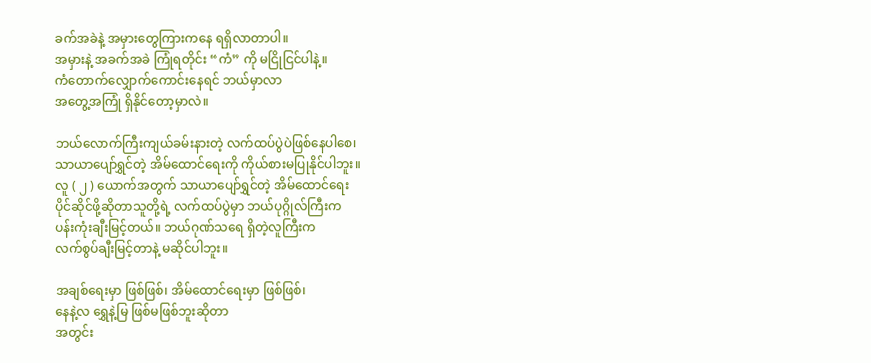ခက်အခဲနဲ့ အမှားတွေကြားကနေ ရရှိလာတာပါ။
အမှားနဲ့ အခက်အခဲ ကြုံရတိုင်း “ကံ” ကို မငြိုငြင်ပါနဲ့။
ကံတောက်လျှောက်ကောင်းနေရင် ဘယ်မှာလာ
အတွေ့အကြုံ ရှိနိုင်တော့မှာလဲ။

ဘယ်လောက်ကြီးကျယ်ခမ်းနားတဲ့ လက်ထပ်ပွဲပဲဖြစ်နေပါစေ၊
သာယာပျော်ရွှင်တဲ့ အိမ်ထောင်ရေးကို ကိုယ်စားမပြုနိုင်ပါဘူး။
လူ ( ၂ ) ယောက်အတွက် သာယာပျော်ရွှင်တဲ့ အိမ်ထောင်ရေး
ပိုင်ဆိုင်ဖို့ဆိုတာသူတို့ရဲ့ လက်ထပ်ပွဲမှာ ဘယ်ပုဂ္ဂိုလ်ကြီးက
ပန်းကုံးချီးမြင့်တယ်။ ဘယ်ဂုဏ်သရေ ရှိတဲ့လူကြီးက
လက်စွပ်ချီးမြင့်တာနဲ့ မဆိုင်ပါဘူး။

အချစ်ရေးမှာ ဖြစ်ဖြစ်၊ အိမ်ထောင်ရေးမှာ ဖြစ်ဖြစ်၊
နေနဲ့လ ရွှေနဲ့မြ ဖြစ်မဖြစ်ဘူးဆိုတာ
အတွင်း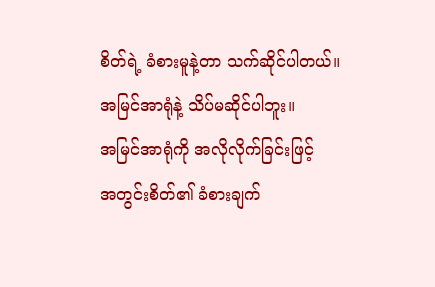စိတ်ရဲ့ ခံစားမူနဲ့တာ သက်ဆိုင်ပါတယ်။
အမြင်အာရုံနဲ့ သိပ်မဆိုင်ပါဘူး။
အမြင်အာရုံကို အလိုလိုက်ခြင်းဖြင့်
အတွင်းစိတ်၏ ခံစားချက်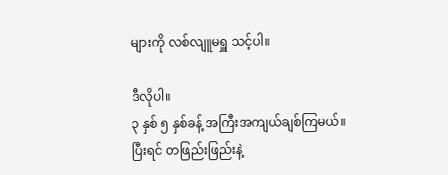များကို လစ်လျူမရှူ သင့်ပါ။

ဒီလိုပါ။
၃ နှစ် ၅ နှစ်ခန့် အကြီးအကျယ်ချစ်ကြမယ်။
ပြီးရင် တဖြည်းဖြည်းနဲ့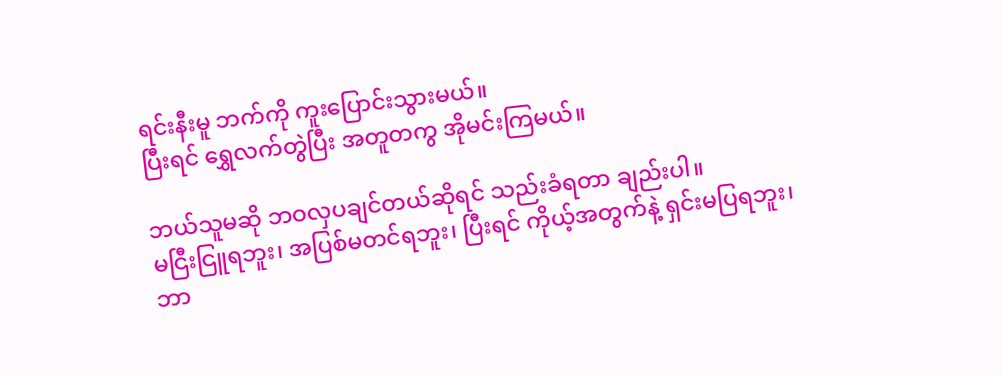ရင်းနီးမူ ဘက်ကို ကူးပြောင်းသွားမယ်။
ပြီးရင် ရွှေလက်တွဲပြီး အတူတကွ အိုမင်းကြမယ်။

ဘယ်သူမဆို ဘဝလှပချင်တယ်ဆိုရင် သည်းခံရတာ ချည်းပါ။
မငြီးငြူရဘူး၊ အပြစ်မတင်ရဘူး၊ ပြီးရင် ကိုယ့်အတွက်နဲ့ ရှင်းမပြရဘူး၊
ဘာ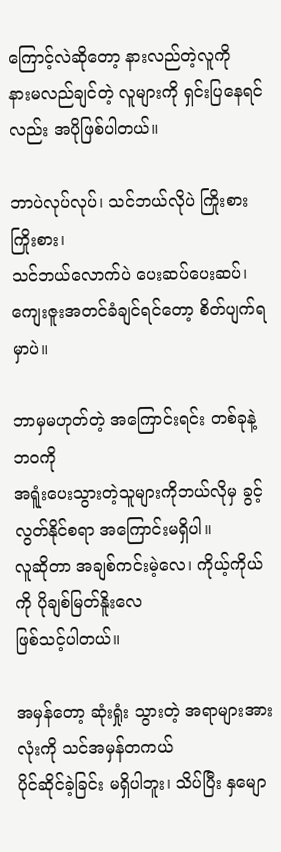ကြောင့်လဲဆိုတော့ နားလည်တဲ့လူကို
နားမလည်ချင်တဲ့ လူများကို ရှင်းပြနေရင်လည်း အပိုဖြစ်ပါတယ်။

ဘာပဲလုပ်လုပ်၊ သင်ဘယ်လိုပဲ ကြိုးစားကြိုးစား၊
သင်ဘယ်လောက်ပဲ ပေးဆပ်ပေးဆပ်၊
ကျေးဇူးအတင်ခံချင်ရင်တော့ စိတ်ပျက်ရမှာပဲ။

ဘာမှမဟုတ်တဲ့ အကြောင်းရင်း တစ်ခုနဲ့ ဘဝကို
အရူံးပေးသွားတဲ့သူများကိုဘယ်လိုမှ ခွင့်လွတ်နိုင်စရာ အကြောင်းမရှိပါ။
လူဆိုတာ အချစ်ကင်းမဲ့လေ၊ ကိုယ့်ကိုယ်ကို ပိုချစ်မြတ်နိူးလေ
ဖြစ်သင့်ပါတယ်။

အမှန်တော့ ဆုံးရှုံး သွားတဲ့ အရာများအားလုံးကို သင်အမှန်တကယ်
ပိုင်ဆိုင်ခဲ့ခြင်း မရှိပါဘူး၊ သိပ်ပြီး နှမျော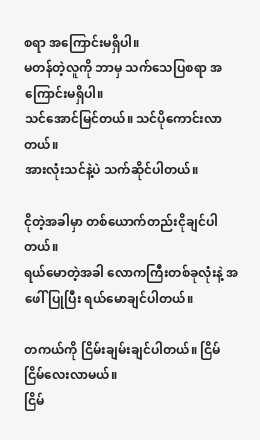စရာ အကြောင်းမရှိပါ။
မတန်တဲ့လူကို ဘာမှ သက်သေပြစရာ အကြောင်းမရှိပါ။
သင်အောင်မြင်တယ်။ သင်ပိုကောင်းလာတယ်။
အားလုံးသင်နဲ့ပဲ သက်ဆိုင်ပါတယ်။

ငိုတဲ့အခါမှာ တစ်ယောက်တည်းငိုချင်ပါတယ်။
ရယ်မောတဲ့အခါ လောကကြီးတစ်ခုလုံးနဲ့ အဖေါ် ပြုပြီး ရယ်မောချင်ပါတယ်။

တကယ်ကို ငြိမ်းချမ်းချင်ပါတယ်။ ငြိမ်ငြိမ်လေးလာမယ်။
ငြိမ်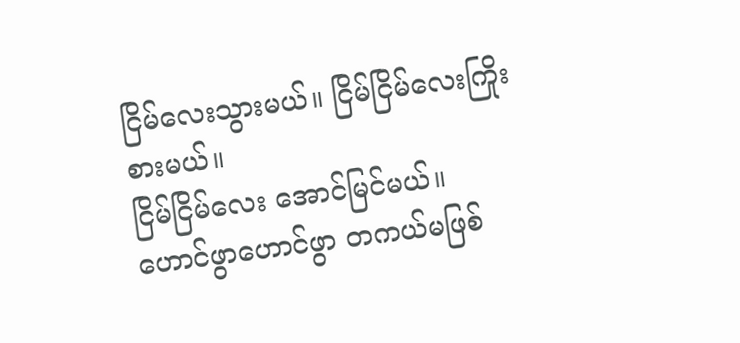ငြိမ်လေးသွားမယ်။ ငြိမ်ငြိမ်လေးကြိုးစားမယ်။
ငြိမ်ငြိမ်လေး အောင်မြင်မယ်။
ဟောင်ဖွာဟောင်ဖွာ တကယ်မဖြစ်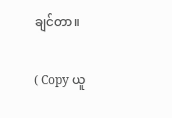ချင်တာ။

( Copy ယူ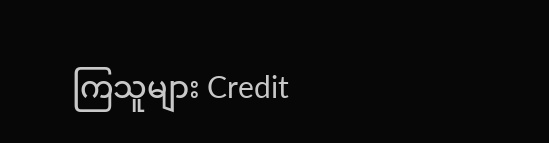ကြသူများ Credit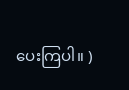ပေးကြပါ။ )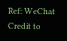Ref: WeChat
Credit to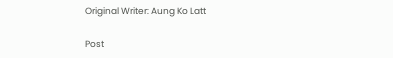Original Writer: Aung Ko Latt

Post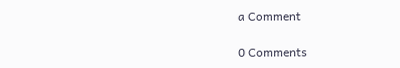a Comment

0 Comments